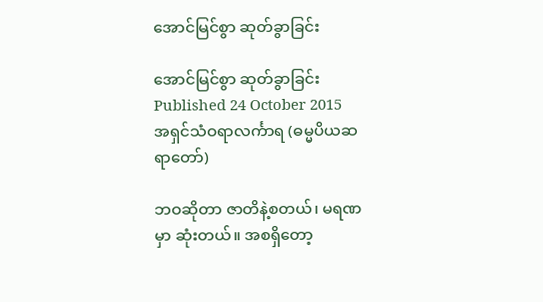အောင်မြင်စွာ ဆုတ်ခွာခြင်း

အောင်မြင်စွာ ဆုတ်ခွာခြင်း
Published 24 October 2015
အရှင်သံဝရာလင်္ကာရ (ဓမ္မပိယဆရာတော်)

ဘဝဆိုတာ ဇာတိနဲ့စတယ်၊ မရဏမှာ ဆုံးတယ်။ အစရှိတော့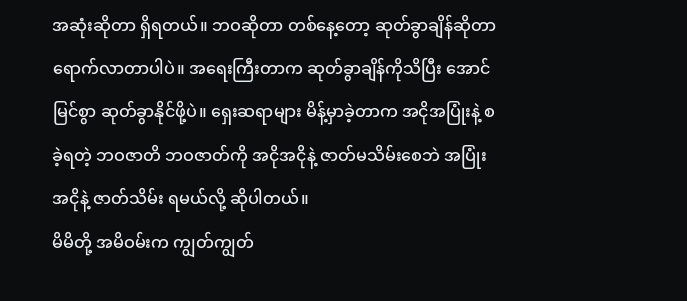အဆုံးဆိုတာ ရှိရတယ်။ ဘဝဆိုတာ တစ်နေ့တော့ ဆုတ်ခွာချိန်ဆိုတာ ရောက်လာတာပါပဲ။ အရေးကြီးတာက ဆုတ်ခွာချိန်ကိုသိပြီး အောင်မြင်စွာ ဆုတ်ခွာနိုင်ဖို့ပဲ။ ရှေးဆရာများ မိန့်မှာခဲ့တာက အငိုအပြုံးနဲ့ စခဲ့ရတဲ့ ဘဝဇာတိ ဘဝဇာတ်ကို အငိုအငိုနဲ့ ဇာတ်မသိမ်းစေဘဲ အပြုံးအငိုနဲ့ ဇာတ်သိမ်း ရမယ်လို့ ဆိုပါတယ်။
မိမိတို့ အမိဝမ်းက ကျွတ်ကျွတ်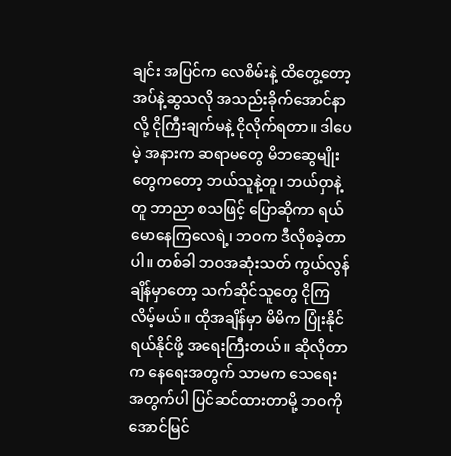ချင်း အပြင်က လေစိမ်းနဲ့ ထိတွေ့တော့ အပ်နဲ့ဆွသလို အသည်းခိုက်အောင်နာလို့ ငိုကြီးချက်မနဲ့ ငိုလိုက်ရတာ။ ဒါပေမဲ့ အနားက ဆရာမတွေ မိဘဆွေမျိုးတွေကတော့ ဘယ်သူနဲ့တူ၊ ဘယ်ဝှာနဲ့တူ ဘာညာ စသဖြင့် ပြောဆိုကာ ရယ်မောနေကြလေရဲ့၊ ဘဝက ဒီလိုစခဲ့တာပါ။ တစ်ခါ ဘဝအဆုံးသတ် ကွယ်လွန်ချိန်မှာတော့ သက်ဆိုင်သူတွေ ငိုကြလိမ့်မယ်။ ထိုအချိန်မှာ မိမိက ပြုံးနိုင်ရယ်နိုင်ဖို့ အရေးကြီးတယ်။ ဆိုလိုတာက နေရေးအတွက် သာမက သေရေးအတွက်ပါ ပြင်ဆင်ထားတာမို့ ဘဝကို အောင်မြင်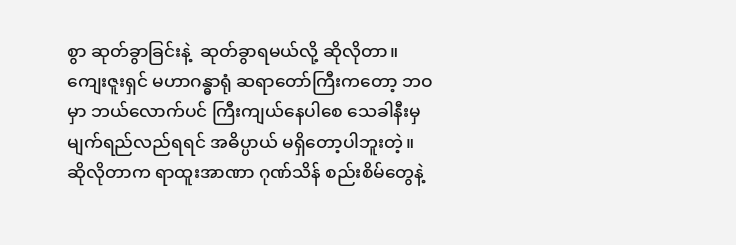စွာ ဆုတ်ခွာခြင်းနဲ့  ဆုတ်ခွာရမယ်လို့ ဆိုလိုတာ။
ကျေးဇူးရှင် မဟာဂန္ဓာရုံ ဆရာတော်ကြီးကတော့ ဘဝမှာ ဘယ်လောက်ပင် ကြီးကျယ်နေပါစေ သေခါနီးမှ မျက်ရည်လည်ရရင် အဓိပ္ပာယ် မရှိတော့ပါဘူးတဲ့။ ဆိုလိုတာက ရာထူးအာဏာ ဂုဏ်သိန် စည်းစိမ်တွေနဲ့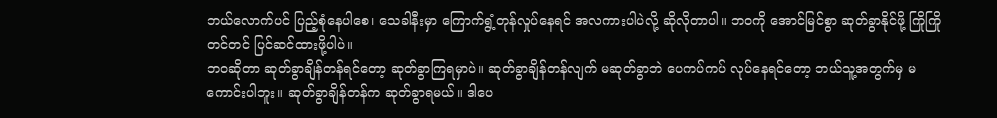ဘယ်လောက်ပင် ပြည့်စုံနေပါစေ၊ သေခါနီးမှာ ကြောက်ရွံ့တုန်လှုပ်နေရင် အလကားပါပဲလို့ ဆိုလိုတာပါ။ ဘဝကို အောင်မြင်စွာ ဆုတ်ခွာနိုင်ဖို့ ကြိုကြိုတင်တင် ပြင်ဆင်ထားဖို့ပါပဲ။
ဘဝဆိုတာ ဆုတ်ခွာချိန်တန်ရင်တော့ ဆုတ်ခွာကြရမှာပဲ။ ဆုတ်ခွာချိန်တန်လျက် မဆုတ်ခွာဘဲ ပေကပ်ကပ် လုပ်နေရင်တော့ ဘယ်သူ့အတွက်မှ မကောင်းပါဘူး။ ဆုတ်ခွာချိန်တန်က ဆုတ်ခွာရမယ်။ ဒါပေ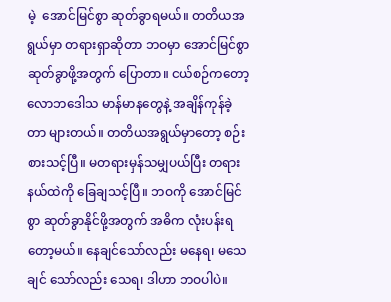မဲ့  အောင်မြင်စွာ ဆုတ်ခွာရမယ်။ တတိယအရွယ်မှာ တရားရှာဆိုတာ ဘဝမှာ အောင်မြင်စွာ ဆုတ်ခွာဖို့အတွက် ပြောတာ။ ငယ်စဉ်ကတော့ လောဘဒေါသ မာန်မာနတွေနဲ့ အချိန်ကုန်ခဲ့တာ များတယ်။ တတိယအရွယ်မှာတော့ စဉ်းစားသင့်ပြီ။ မတရားမှန်သမျှပယ်ပြီး တရားနယ်ထဲကို ခြေချသင့်ပြီ။ ဘဝကို အောင်မြင်စွာ ဆုတ်ခွာနိုင်ဖို့အတွက် အဓိက လုံးပန်းရတော့မယ်။ နေချင်သော်လည်း မနေရ၊ မသေချင် သော်လည်း သေရ၊ ဒါဟာ ဘဝပါပဲ။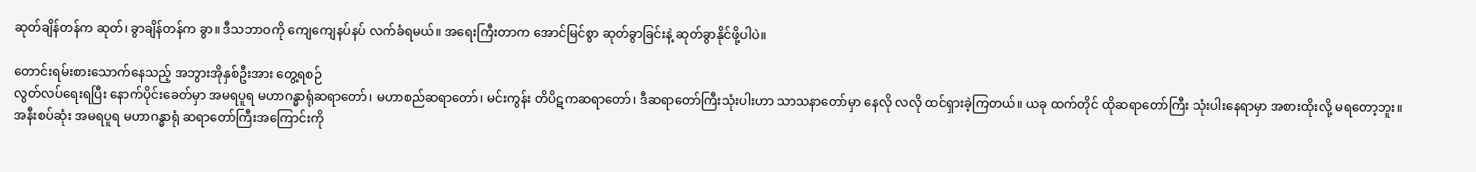ဆုတ်ချိန်တန်က ဆုတ်၊ ခွာချိန်တန်က ခွာ။ ဒီသဘာဝကို ကျေကျေနပ်နပ် လက်ခံရမယ်။ အရေးကြီးတာက အောင်မြင်စွာ ဆုတ်ခွာခြင်းနဲ့ ဆုတ်ခွာနိုင်ဖို့ပါပဲ။

တောင်းရမ်းစားသောက်နေသည့် အဘွားအိုနှစ်ဦးအား တွေ့ရစဉ်
လွတ်လပ်ရေးရပြီး နောက်ပိုင်းခေတ်မှာ အမရပူရ မဟာဂန္ဓာရုံဆရာတော်၊ မဟာစည်ဆရာတော်၊ မင်းကွန်း တိပိဋကဆရာတော်၊ ဒီဆရာတော်ကြီးသုံးပါးဟာ သာသနာတော်မှာ နေလို လလို ထင်ရှားခဲ့ကြတယ်။ ယခု ထက်တိုင် ထိုဆရာတော်ကြီး သုံးပါးနေရာမှာ အစားထိုးလို့ မရတော့ဘူး။ အနီးစပ်ဆုံး အမရပူရ မဟာဂန္ဓာရုံ ဆရာတော်ကြီးအကြောင်းကို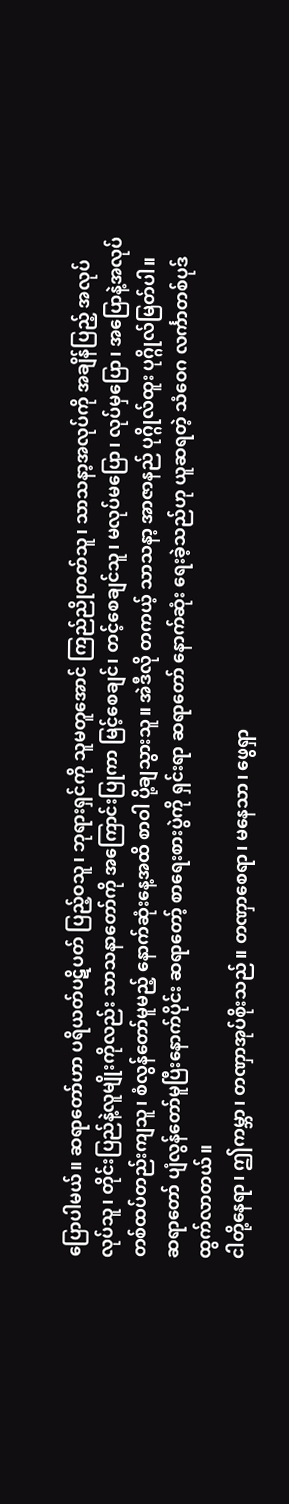ပြောပါမယ်။ ဆရာတော်ဟာ ပရိယတ်ပဋိပတ် ပြည့်ဝသူ၊ ဘုရားရှင်ကို သူမတူအောင် ကြည်ညိုတတ်သူ၊ သာသနာ့အလုပ်ကို အချိန်ပြည့် အလုပ်လုပ်သူ၊ တိုင်းပြည်နဲ့လူမျိုးကိုလည်း သာသနာတော်ကို အကြောင်းပြုကာ မြင့်စေချင်၊ တင့်စေချင်သူ၊ မလုပ်မပြော၊ လုပ်မှပြော၊ အပြောနဲ့အလုပ် တစ်ထပ်တည်းကျသူ၊ စံလွန်တော်မူမည့် နောက်ဆုံးနေ့အထိ စာဝါ ပို့ချသွားသူ။ အဲဒီလို တကယ့် သာသနာ့ အာဇာနည် ပုဂ္ဂိုလ်ထူး ပုဂ္ဂိုလ်မြတ်ပါ။
ဆရာတော် ပျံလွန်တော်မူပြီးနောက်ပိုင်း ဆရာတော့် စာရေးစားပွဲကို ရှင်းရာ ဆရာတော် နောက်ဆုံး ရေးခဲ့သည်ဟု ယူဆရတဲ့ သံဝေဂ လင်္ကာတစ်ပုဒ် ထွက်လာတယ်။
ငါတို့နေရာ၊ ဤကမ္ဘာ၊ တဏှာအုပ်စိုးသည်။ တဏှာစေရာ၊ မနေသာ၊ ဖွေရှာ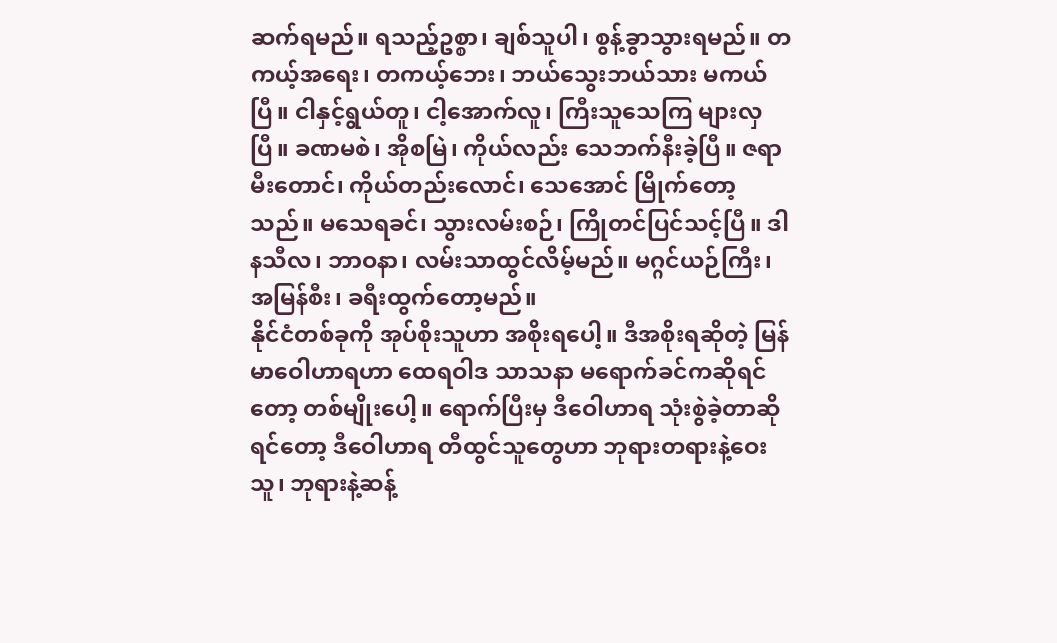ဆက်ရမည်။ ရသည့်ဥစ္စာ၊ ချစ်သူပါ၊ စွန့်ခွာသွားရမည်။ တကယ့်အရေး၊ တကယ့်ဘေး၊ ဘယ်သွေးဘယ်သား မကယ်ပြီ။ ငါနှင့်ရွယ်တူ၊ ငါ့အောက်လူ၊ ကြီးသူသေကြ များလှပြီ။ ခဏမစဲ၊ အိုစမြဲ၊ ကိုယ်လည်း သေဘက်နီးခဲ့ပြီ။ ဇရာမီးတောင်၊ ကိုယ်တည်းလောင်၊ သေအောင် မြိုက်တော့သည်။ မသေရခင်၊ သွားလမ်းစဉ်၊ ကြိုတင်ပြင်သင့်ပြီ။ ဒါနသီလ၊ ဘာဝနာ၊ လမ်းသာထွင်လိမ့်မည်။ မဂ္ဂင်ယဉ်ကြီး၊ အမြန်စီး၊ ခရီးထွက်တော့မည်။
နိုင်ငံတစ်ခုကို အုပ်စိုးသူဟာ အစိုးရပေါ့။ ဒီအစိုးရဆိုတဲ့ မြန်မာဝေါဟာရဟာ ထေရဝါဒ သာသနာ မရောက်ခင်ကဆိုရင်တော့ တစ်မျိုးပေါ့။ ရောက်ပြီးမှ ဒီဝေါဟာရ သုံးစွဲခဲ့တာဆိုရင်တော့ ဒီဝေါဟာရ တီထွင်သူတွေဟာ ဘုရားတရားနဲ့ဝေးသူ၊ ဘုရားနဲ့ဆန့်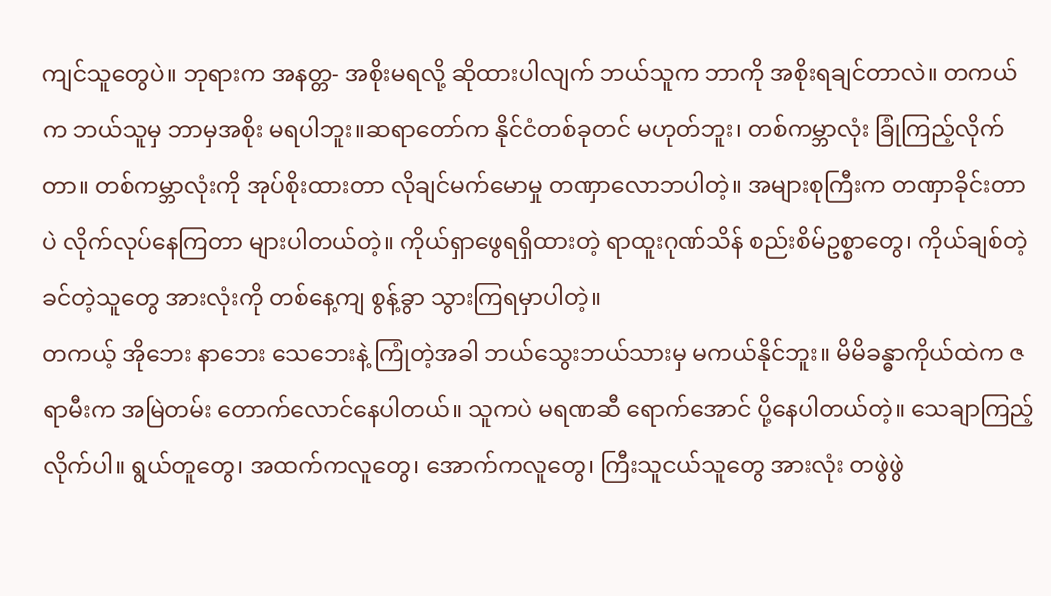ကျင်သူတွေပဲ။ ဘုရားက အနတ္တ- အစိုးမရလို့ ဆိုထားပါလျက် ဘယ်သူက ဘာကို အစိုးရချင်တာလဲ။ တကယ်က ဘယ်သူမှ ဘာမှအစိုး မရပါဘူး။ဆရာတော်က နိုင်ငံတစ်ခုတင် မဟုတ်ဘူး၊ တစ်ကမ္ဘာလုံး ခြုံကြည့်လိုက်တာ။ တစ်ကမ္ဘာလုံးကို အုပ်စိုးထားတာ လိုချင်မက်မောမှု တဏှာလောဘပါတဲ့။ အများစုကြီးက တဏှာခိုင်းတာပဲ လိုက်လုပ်နေကြတာ များပါတယ်တဲ့။ ကိုယ်ရှာဖွေရရှိထားတဲ့ ရာထူးဂုဏ်သိန် စည်းစိမ်ဥစ္စာတွေ၊ ကိုယ်ချစ်တဲ့ ခင်တဲ့သူတွေ အားလုံးကို တစ်နေ့ကျ စွန့်ခွာ သွားကြရမှာပါတဲ့။
တကယ့် အိုဘေး နာဘေး သေဘေးနဲ့ ကြုံတဲ့အခါ ဘယ်သွေးဘယ်သားမှ မကယ်နိုင်ဘူး။ မိမိခန္ဓာကိုယ်ထဲက ဇရာမီးက အမြဲတမ်း တောက်လောင်နေပါတယ်။ သူကပဲ မရဏဆီ ရောက်အောင် ပို့နေပါတယ်တဲ့။ သေချာကြည့်လိုက်ပါ။ ရွယ်တူတွေ၊ အထက်ကလူတွေ၊ အောက်ကလူတွေ၊ ကြီးသူငယ်သူတွေ အားလုံး တဖွဲဖွဲ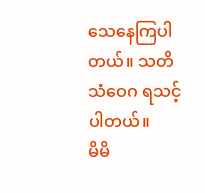သေနေကြပါတယ်။ သတိသံဝေဂ ရသင့်ပါတယ်။
မိမိ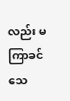လည်း မကြာခင် သေ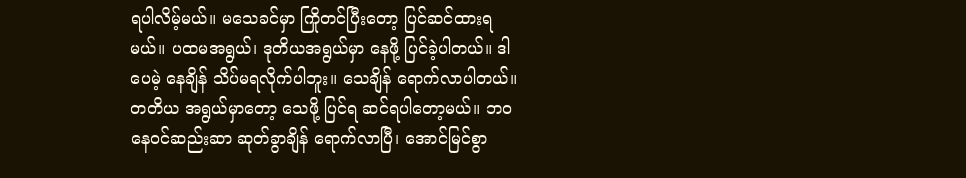ရပါလိမ့်မယ်။ မသေခင်မှာ ကြိုတင်ပြီးတော့ ပြင်ဆင်ထားရမယ်။ ပထမအရွယ်၊ ဒုတိယအရွယ်မှာ နေဖို့ ပြင်ခဲ့ပါတယ်။ ဒါပေမဲ့ နေချိန် သိပ်မရလိုက်ပါဘူး။ သေချိန် ရောက်လာပါတယ်။
တတိယ အရွယ်မှာတော့ သေဖို့ ပြင်ရ ဆင်ရပါတော့မယ်။ ဘ၀ နေဝင်ဆည်းဆာ ဆုတ်ခွာချိန် ရောက်လာပြီ၊ အောင်မြင်စွာ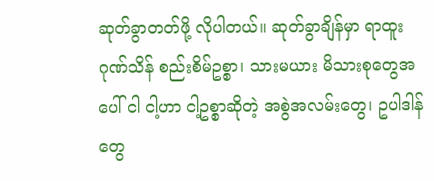ဆုတ်ခွာတတ်ဖို့ လိုပါတယ်။ ဆုတ်ခွာချိန်မှာ ရာထူးဂုဏ်သိန် စည်းစိမ်ဥစ္စာ၊ သားမယား မိသားစုတွေအပေါ် ငါ ငါ့ဟာ ငါ့ဥစ္စာဆိုတဲ့ အစွဲအလမ်းတွေ၊ ဥပါဒါန်တွေ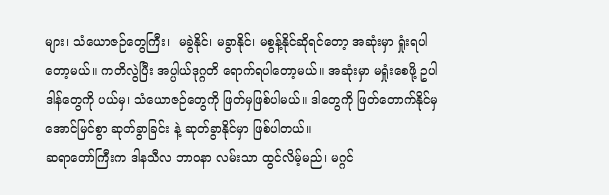များ၊ သံယောဇဉ်တွေကြီး၊  မခွဲနိုင်၊ မခွာနိုင်၊ မစွန့်နိုင်ဆိုရင်တော့ အဆုံးမှာ ရှုံးရပါတော့မယ်။ ကတိလွဲပြီး အပ္ပါယ်ဒုဂ္ဂတိ ရောက်ရပါတော့မယ်။ အဆုံးမှာ မရှုံးစေဖို့ ဥပါဒါန်တွေကို ပယ်မှ၊ သံယောဇဉ်တွေကို ဖြတ်မှဖြစ်ပါမယ်။ ဒါတွေကို ဖြတ်တောက်နိုင်မှ အောင်မြင်စွာ ဆုတ်ခွာခြင်း နဲ့ ဆုတ်ခွာနိုင်မှာ ဖြစ်ပါတယ်။
ဆရာတော်ကြီးက ဒါနသီလ ဘာဝနာ လမ်းသာ ထွင်လိမ့်မည်၊ မဂ္ဂင်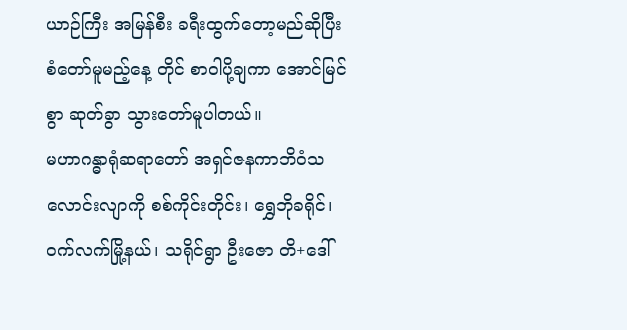ယာဉ်ကြီး အမြန်စီး ခရီးထွက်တော့မည်ဆိုပြီး စံတော်မူမည့်နေ့ တိုင် စာဝါပို့ချကာ အောင်မြင်စွာ ဆုတ်ခွာ သွားတော်မူပါတယ်။
မဟာဂန္ဓာရုံဆရာတော် အရှင်ဇနကာဘိဝံသလောင်းလျာကို စစ်ကိုင်းတိုင်း၊ ရွှေဘိုခရိုင်၊ ဝက်လက်မြို့နယ်၊ သရိုင်ရွာ ဦးဇော တိ+ဒေါ်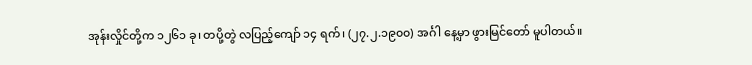အုန်းလှိုင်တို့က ၁၂၆၁ ခု၊ တပို့တွဲ လပြည့်ကျော် ၁၄ ရက်၊ (၂၇.၂.၁၉၀၀) အင်္ဂါ နေ့မှာ ဖွားမြင်တော် မူပါတယ်။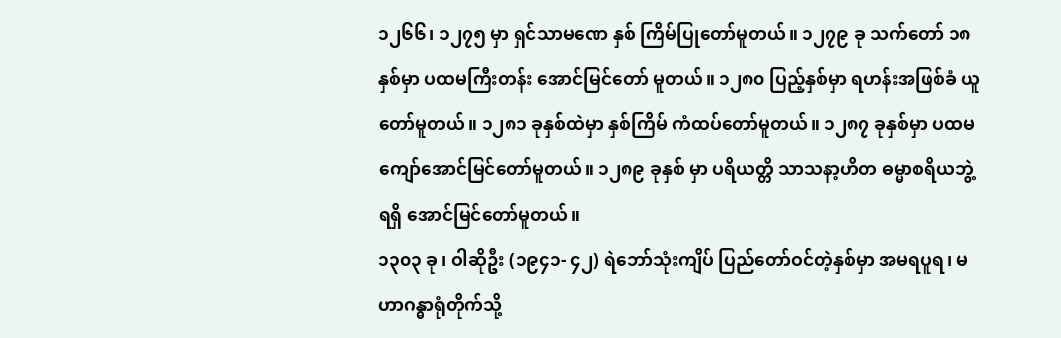၁၂၆၆၊ ၁၂၇၅ မှာ ရှင်သာမဏေ နှစ် ကြိမ်ပြုတော်မူတယ်။ ၁၂၇၉ ခု သက်တော် ၁၈ နှစ်မှာ ပထမကြီးတန်း အောင်မြင်တော် မူတယ်။ ၁၂၈၀ ပြည့်နှစ်မှာ ရဟန်းအဖြစ်ခံ ယူတော်မူတယ်။ ၁၂၈၁ ခုနှစ်ထဲမှာ နှစ်ကြိမ် ကံထပ်တော်မူတယ်။ ၁၂၈၇ ခုနှစ်မှာ ပထမ ကျော်အောင်မြင်တော်မူတယ်။ ၁၂၈၉ ခုနှစ် မှာ ပရိယတ္တိ သာသနာ့ဟိတ ဓမ္မာစရိယဘွဲ့ ရရှိ အောင်မြင်တော်မူတယ်။
၁၃၀၃ ခု၊ ဝါဆိုဦး (၁၉၄၁- ၄၂) ရဲဘော်သုံးကျိပ် ပြည်တော်ဝင်တဲ့နှစ်မှာ အမရပူရ၊ မဟာဂန္ဓာရုံတိုက်သို့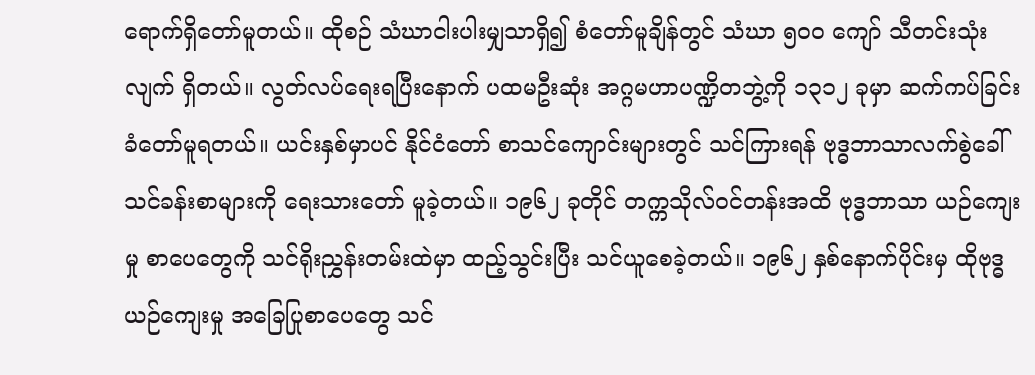ရောက်ရှိတော်မူတယ်။ ထိုစဉ် သံဃာငါးပါးမျှသာရှိ၍ စံတော်မူချိန်တွင် သံဃာ ၅၀၀ ကျော် သီတင်းသုံးလျက် ရှိတယ်။ လွတ်လပ်ရေးရပြီးနောက် ပထမဦးဆုံး အဂ္ဂမဟာပဏ္ဍိတဘွဲ့ကို ၁၃၁၂ ခုမှာ ဆက်ကပ်ခြင်း ခံတော်မူရတယ်။ ယင်းနှစ်မှာပင် နိုင်ငံတော် စာသင်ကျောင်းများတွင် သင်ကြားရန် ဗုဒ္ဓဘာသာလက်စွဲခေါ် သင်ခန်းစာများကို ရေးသားတော် မူခဲ့တယ်။ ၁၉၆၂ ခုတိုင် တက္ကသိုလ်ဝင်တန်းအထိ ဗုဒ္ဓဘာသာ ယဉ်ကျေးမှု စာပေတွေကို သင်ရိုးညွှန်းတမ်းထဲမှာ ထည့်သွင်းပြီး သင်ယူစေခဲ့တယ်။ ၁၉၆၂ နှစ်နောက်ပိုင်းမှ ထိုဗုဒ္ဓယဉ်ကျေးမှု အခြေပြုစာပေတွေ သင်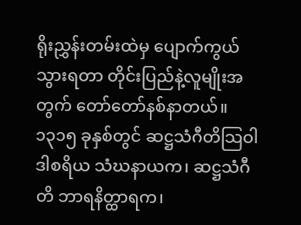ရိုးညွှန်းတမ်းထဲမှ ပျောက်ကွယ်သွားရတာ တိုင်းပြည်နဲ့လူမျိုးအတွက် တော်တော်နစ်နာတယ်။
၁၃၁၅ ခုနှစ်တွင် ဆဋ္ဌသံဂီတိသြဝါဒါစရိယ သံဃနာယက၊ ဆဋ္ဌသံဂီတိ ဘာရနိတ္ထာရက၊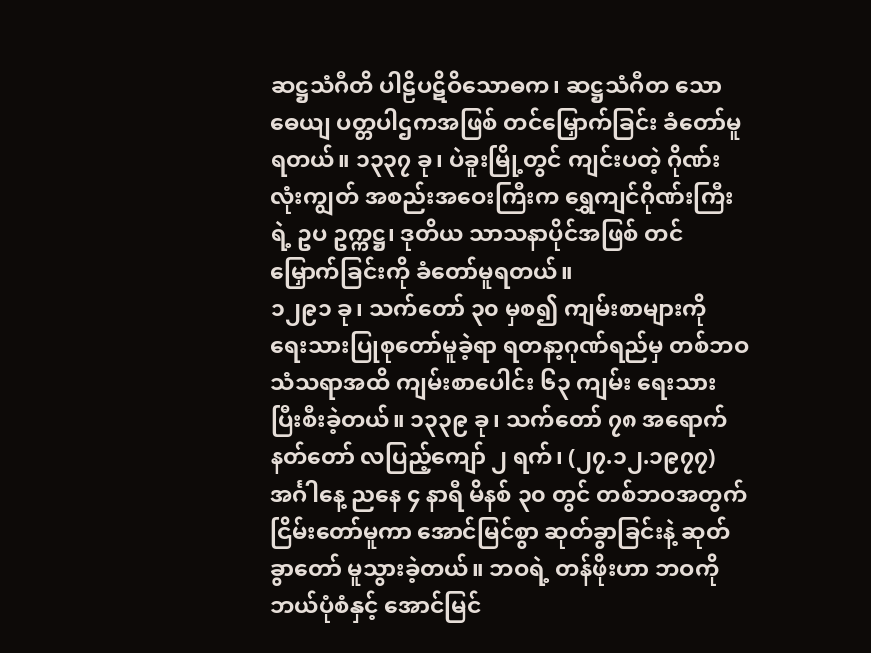ဆဋ္ဌသံဂီတိ ပါဠိပဋိဝိသောဓက၊ ဆဋ္ဌသံဂီတ သောဓေယျ ပတ္တပါဌကအဖြစ် တင်မြှောက်ခြင်း ခံတော်မူရတယ်။ ၁၃၃၇ ခု၊ ပဲခူးမြို့တွင် ကျင်းပတဲ့ ဂိုဏ်းလုံးကျွတ် အစည်းအဝေးကြီးက ရွှေကျင်ဂိုဏ်းကြီးရဲ့ ဥပ ဥက္ကဋ္ဌ၊ ဒုတိယ သာသနာပိုင်အဖြစ် တင်မြှောက်ခြင်းကို ခံတော်မူရတယ်။
၁၂၉၁ ခု၊ သက်တော် ၃၀ မှစ၍ ကျမ်းစာများကို ရေးသားပြုစုတော်မူခဲ့ရာ ရတနာ့ဂုဏ်ရည်မှ တစ်ဘဝသံသရာအထိ ကျမ်းစာပေါင်း ၆၃ ကျမ်း ရေးသား ပြီးစီးခဲ့တယ်။ ၁၃၃၉ ခု၊ သက်တော် ၇၈ အရောက် နတ်တော် လပြည့်ကျော် ၂ ရက်၊ (၂၇.၁၂.၁၉၇၇) အင်္ဂါနေ့ ညနေ ၄ နာရီ မိနစ် ၃၀ တွင် တစ်ဘဝအတွက် ငြိမ်းတော်မူကာ အောင်မြင်စွာ ဆုတ်ခွာခြင်းနဲ့ ဆုတ်ခွာတော် မူသွားခဲ့တယ်။ ဘဝရဲ့ တန်ဖိုးဟာ ဘဝကို ဘယ်ပုံစံနှင့် အောင်မြင်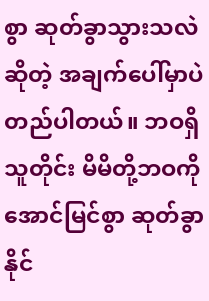စွာ ဆုတ်ခွာသွားသလဲဆိုတဲ့ အချက်ပေါ်မှာပဲ တည်ပါတယ်။ ဘဝရှိသူတိုင်း မိမိတို့ဘဝကို အောင်မြင်စွာ ဆုတ်ခွာနိုင်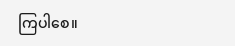ကြပါစေ။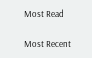Most Read

Most Recent